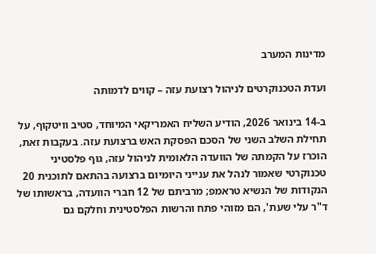מדינות המערב

ועדת הטכנוקרטים לניהול רצועת עזה – קווים לדמותה

ב-14 בינואר 2026, הודיע השליח האמריקאי המיוחד, סטיב וויטקוף, על תחילת השלב השני של הסכם הפסקת האש ברצועת עזה. בעקבות זאת, הוכרז על הקמתה של הוועדה הלאומית לניהול עזה, גוף פלסטיני טכנוקרטי שאמור לנהל את ענייני היומיום ברצועה בהתאם לתוכנית 20 הנקודות של הנשיא טראמפ; מרביתם של 12 חברי הוועדה, בראשותו של ד"ר עלי שעת', הם מזוהי פתח והרשות הפלסטינית וחלקם גם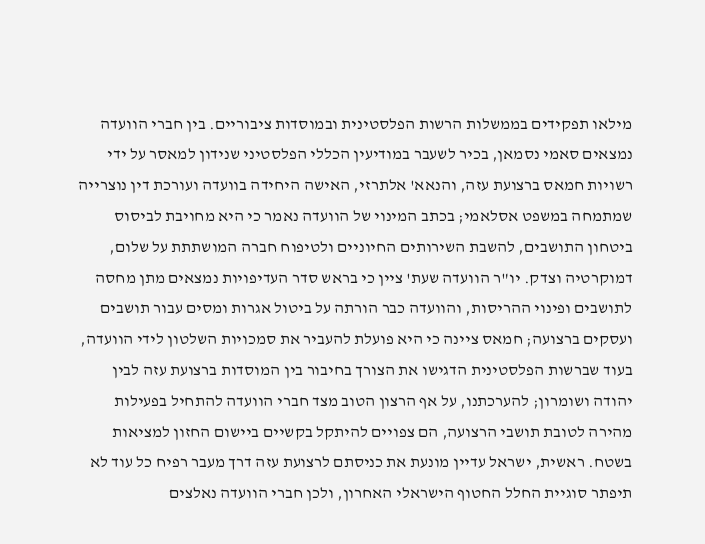מילאו תפקידים בממשלות הרשות הפלסטינית ובמוסדות ציבוריים. בין חברי הוועדה נמצאים סאמי נסמאן, בכיר לשעבר במודיעין הכללי הפלסטיני שנידון למאסר על ידי רשויות חמאס ברצועת עזה, והנאא' אלתרזי, האישה היחידה בוועדה ועורכת דין נוצרייה שמתמחה במשפט אסלאמי; בכתב המינוי של הוועדה נאמר כי היא מחויבת לביסוס ביטחון התושבים, להשבת השירותים החיוניים ולטיפוח חברה המושתתת על שלום, דמוקרטיה וצדק. יו"ר הוועדה שעת' ציין כי בראש סדר העדיפויות נמצאים מתן מחסה לתושבים ופינוי ההריסות, והוועדה כבר הורתה על ביטול אגרות ומסים עבור תושבים ועסקים ברצועה; חמאס ציינה כי היא פועלת להעביר את סמכויות השלטון לידי הוועדה, בעוד שברשות הפלסטינית הדגישו את הצורך בחיבור בין המוסדות ברצועת עזה לבין יהודה ושומרון; להערכתנו, על אף הרצון הטוב מצד חברי הוועדה להתחיל בפעילות מהירה לטובת תושבי הרצועה, הם צפויים להיתקל בקשיים ביישום החזון למציאות בשטח. ראשית, ישראל עדיין מונעת את כניסתם לרצועת עזה דרך מעבר רפיח כל עוד לא תיפתר סוגיית החלל החטוף הישראלי האחרון, ולכן חברי הוועדה נאלצים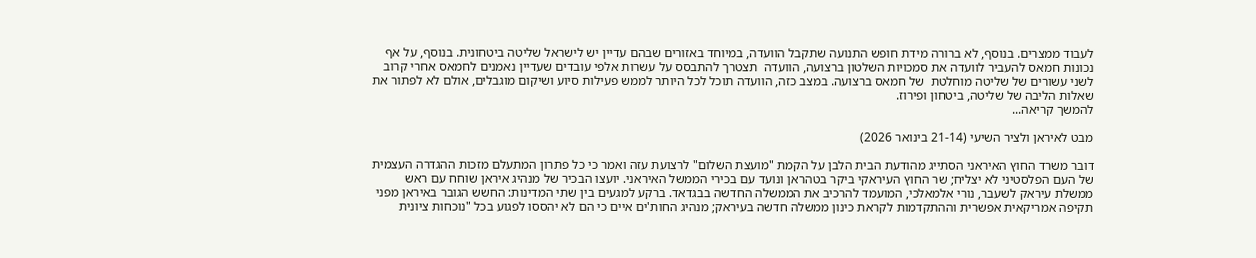לעבוד ממצרים. בנוסף, לא ברורה מידת חופש התנועה שתקבל הוועדה, במיוחד באזורים שבהם עדיין יש לישראל שליטה ביטחונית. בנוסף, על אף נכונות חמאס להעביר לוועדה את סמכויות השלטון ברצועה, הוועדה  תצטרך להתבסס על עשרות אלפי עובדים שעדיין נאמנים לחמאס אחרי קרוב לשני עשורים של שליטה מוחלטת  של חמאס ברצועה. במצב כזה, הוועדה תוכל לכל היותר לממש פעילות סיוע ושיקום מוגבלים, אולם לא לפתור את שאלות הליבה של שליטה, ביטחון ופירוז.
להמשך קריאה...

מבט לאיראן ולציר השיעי (21-14 בינואר 2026)

דובר משרד החוץ האיראני הסתייג מהודעת הבית הלבן על הקמת "מועצת השלום" לרצועת עזה ואמר כי כל פתרון המתעלם מזכות ההגדרה העצמית של העם הפלסטיני לא יצליח; שר החוץ העיראקי ביקר בטהראן ונועד עם בכירי הממשל האיראני. יועצו הבכיר של מנהיג איראן שוחח עם ראש ממשלת עיראק לשעבר, נורי אלמאלכי, המועמד להרכיב את הממשלה החדשה בבגדאד. ברקע למגעים בין שתי המדינות: החשש הגובר באיראן מפני תקיפה אמריקאית אפשרית וההתקדמות לקראת כינון ממשלה חדשה בעיראק; מנהיג החות'ים איים כי הם לא יהססו לפגוע בכל "נוכחות ציונית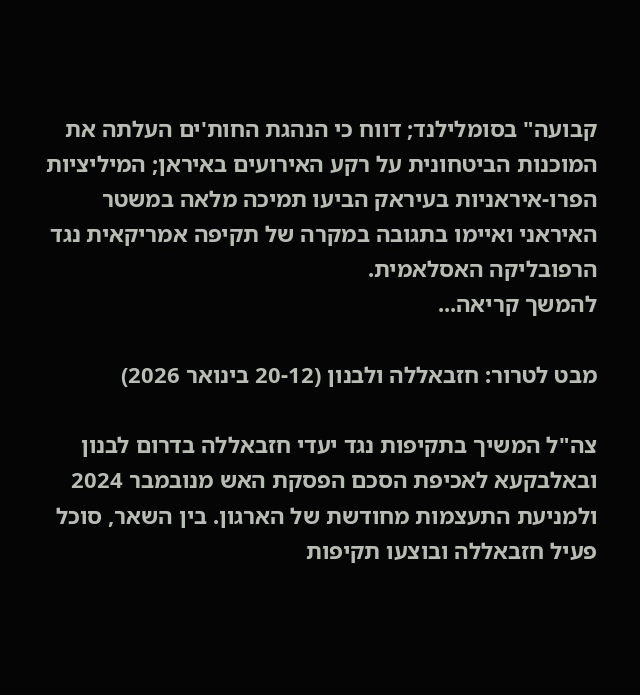קבועה" בסומלילנד; דווח כי הנהגת החות'ים העלתה את המוכנות הביטחונית על רקע האירועים באיראן; המיליציות הפרו-איראניות בעיראק הביעו תמיכה מלאה במשטר האיראני ואיימו בתגובה במקרה של תקיפה אמריקאית נגד הרפובליקה האסלאמית.
להמשך קריאה...

מבט לטרור: חזבאללה ולבנון (20-12 בינואר 2026)

צה"ל המשיך בתקיפות נגד יעדי חזבאללה בדרום לבנון ובאלבקעא לאכיפת הסכם הפסקת האש מנובמבר 2024 ולמניעת התעצמות מחודשת של הארגון. בין השאר, סוכל פעיל חזבאללה ובוצעו תקיפות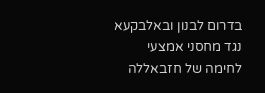בדרום לבנון ובאלבקעא נגד מחסני אמצעי לחימה של חזבאללה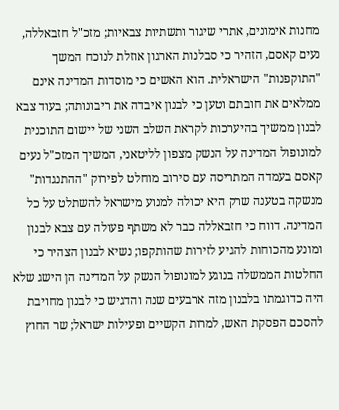מחנות אימונים, אתרי שיגור ותשתיות צבאיות; מזכ"ל חזבאללה, נעים קאסם, הזהיר כי סבלנות הארגון אוזלת לנוכח המשך "התוקפנות" הישראלית. הוא האשים כי מוסדות המדינה אינם ממלאים את חובתם וטען כי לבנון איבדה את ריבונותה; בעוד צבא לבנון ממשיך בהיערכות לקראת השלב השני של יישום התוכנית למונופול המדינה על הנשק מצפון לליטאני, המשיך המזכ"ל נעים קאסם בעמדה המתריסה עם סירוב מוחלט לפירוק "ההתנגדות" מנשקה בטענה שרק היא יכולה למנוע מישראל להשתלט על כל המדינה. דווח כי חזבאללה כבר לא משתף פעולה עם צבא לבנון ומונע מהכוחות להגיע לזירות שהותקפו; נשיא לבנון הצהיר כי החלטות הממשלה בנוגע למונופול הנשק על המדינה הן הישג שלא היה כדוגמתו בלבנון מזה ארבעים שנה והדגיש כי לבנון מחויבת להסכם הפסקת האש, למרות הקשיים ופעילות ישראל; שר החוץ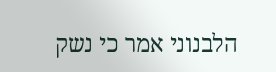הלבנוני אמר כי נשק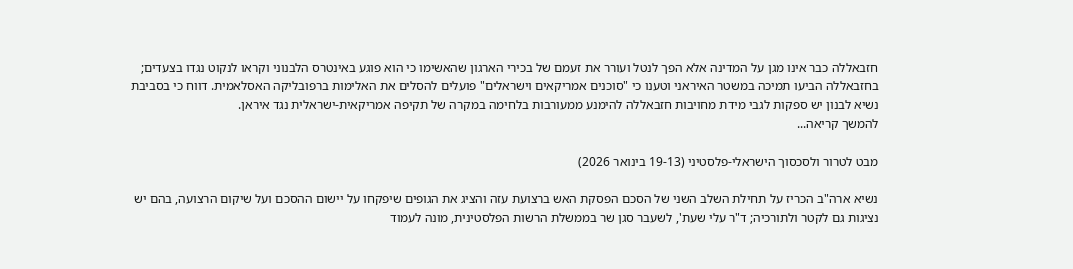חזבאללה כבר אינו מגן על המדינה אלא הפך לנטל ועורר את זעמם של בכירי הארגון שהאשימו כי הוא פוגע באינטרס הלבנוני וקראו לנקוט נגדו בצעדים; בחזבאללה הביעו תמיכה במשטר האיראני וטענו כי "סוכנים אמריקאים וישראלים" פועלים להסלים את האלימות ברפובליקה האסלאמית. דווח כי בסביבת נשיא לבנון יש ספקות לגבי מידת מחויבות חזבאללה להימנע ממעורבות בלחימה במקרה של תקיפה אמריקאית-ישראלית נגד איראן.
להמשך קריאה...

מבט לטרור ולסכסוך הישראלי-פלסטיני (19-13 בינואר 2026)

נשיא ארה"ב הכריז על תחילת השלב השני של הסכם הפסקת האש ברצועת עזה והציג את הגופים שיפקחו על יישום ההסכם ועל שיקום הרצועה, בהם יש נציגות גם לקטר ולתורכיה; ד"ר עלי שעת', לשעבר סגן שר בממשלת הרשות הפלסטינית, מונה לעמוד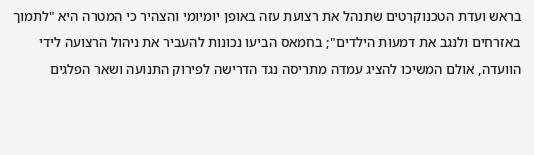בראש ועדת הטכנוקרטים שתנהל את רצועת עזה באופן יומיומי והצהיר כי המטרה היא "לתמוך באזרחים ולנגב את דמעות הילדים"; בחמאס הביעו נכונות להעביר את ניהול הרצועה לידי הוועדה, אולם המשיכו להציג עמדה מתריסה נגד הדרישה לפירוק התנועה ושאר הפלגים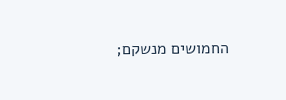החמושים מנשקם;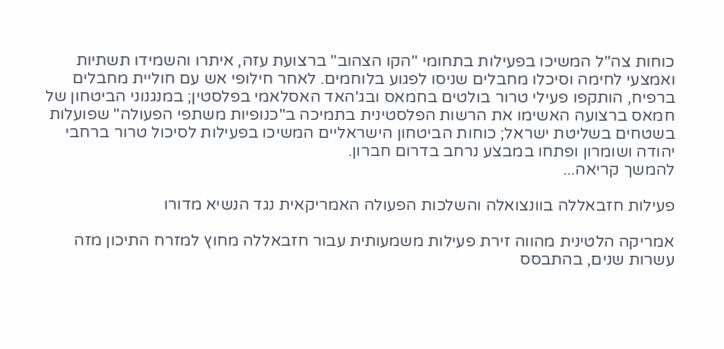כוחות צה"ל המשיכו בפעילות בתחומי "הקו הצהוב" ברצועת עזה, איתרו והשמידו תשתיות ואמצעי לחימה וסיכלו מחבלים שניסו לפגוע בלוחמים. לאחר חילופי אש עם חוליית מחבלים ברפיח, הותקפו פעילי טרור בולטים בחמאס ובג'האד האסלאמי בפלסטין; במנגנוני הביטחון של חמאס ברצועה האשימו את הרשות הפלסטינית בתמיכה ב"כנופיות משתפי הפעולה" שפועלות בשטחים בשליטת ישראל; כוחות הביטחון הישראליים המשיכו בפעילות לסיכול טרור ברחבי יהודה ושומרון ופתחו במבצע נרחב בדרום חברון.
להמשך קריאה...

פעילות חזבאללה בוונצואלה והשלכות הפעולה האמריקאית נגד הנשיא מדורו

אמריקה הלטינית מהווה זירת פעילות משמעותית עבור חזבאללה מחוץ למזרח התיכון מזה עשרות שנים, בהתבסס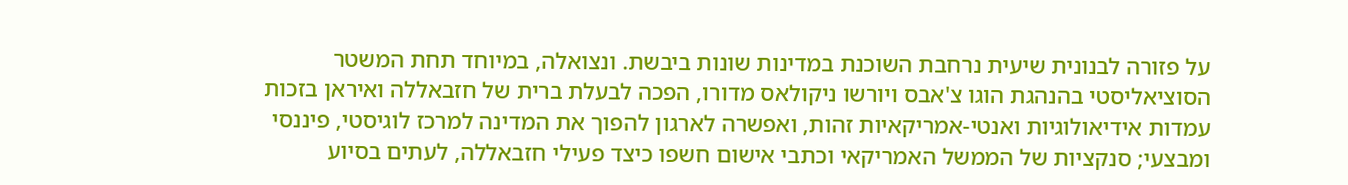על פזורה לבנונית שיעית נרחבת השוכנת במדינות שונות ביבשת. ונצואלה, במיוחד תחת המשטר הסוציאליסטי בהנהגת הוגו צ'אבס ויורשו ניקולאס מדורו, הפכה לבעלת ברית של חזבאללה ואיראן בזכות עמדות אידיאולוגיות ואנטי-אמריקאיות זהות, ואפשרה לארגון להפוך את המדינה למרכז לוגיסטי, פיננסי ומבצעי; סנקציות של הממשל האמריקאי וכתבי אישום חשפו כיצד פעילי חזבאללה, לעתים בסיוע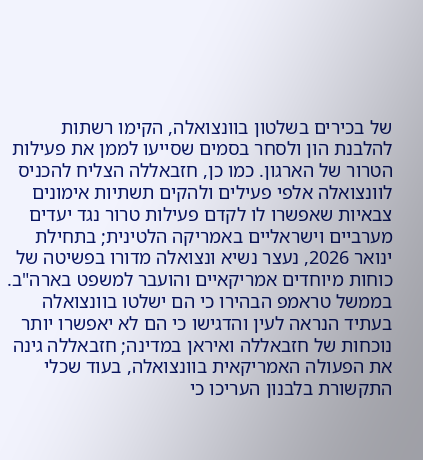של בכירים בשלטון בוונצואלה, הקימו רשתות להלבנת הון ולסחר בסמים שסייעו לממן את פעילות הטרור של הארגון. כמו כן, חזבאללה הצליח להכניס לוונצואלה אלפי פעילים ולהקים תשתיות אימונים צבאיות שאפשרו לו לקדם פעילות טרור נגד יעדים מערביים וישראליים באמריקה הלטינית; בתחילת ינואר 2026, נעצר נשיא ונצואלה מדורו בפשיטה של כוחות מיוחדים אמריקאיים והועבר למשפט בארה"ב. בממשל טראמפ הבהירו כי הם ישלטו בוונצואלה בעתיד הנראה לעין והדגישו כי הם לא יאפשרו יותר נוכחות של חזבאללה ואיראן במדינה; חזבאללה גינה את הפעולה האמריקאית בוונצואלה, בעוד שכלי התקשורת בלבנון העריכו כי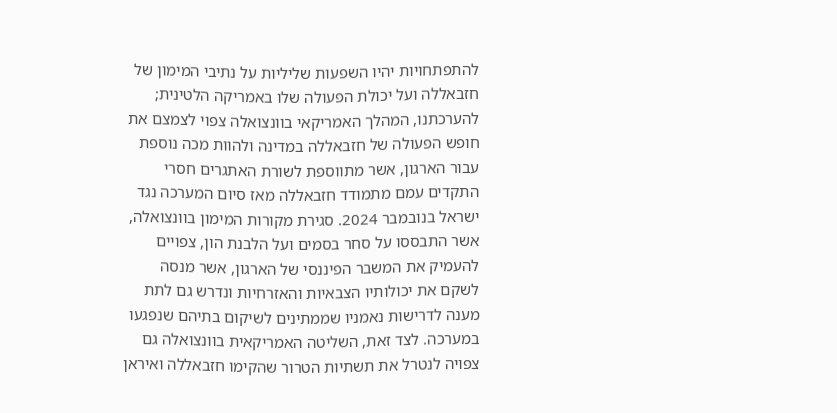להתפתחויות יהיו השפעות שליליות על נתיבי המימון של חזבאללה ועל יכולת הפעולה שלו באמריקה הלטינית; להערכתנו, המהלך האמריקאי בוונצואלה צפוי לצמצם את חופש הפעולה של חזבאללה במדינה ולהוות מכה נוספת עבור הארגון, אשר מתווספת לשורת האתגרים חסרי התקדים עמם מתמודד חזבאללה מאז סיום המערכה נגד ישראל בנובמבר 2024. סגירת מקורות המימון בוונצואלה, אשר התבססו על סחר בסמים ועל הלבנת הון, צפויים להעמיק את המשבר הפיננסי של הארגון, אשר מנסה לשקם את יכולותיו הצבאיות והאזרחיות ונדרש גם לתת מענה לדרישות נאמניו שממתינים לשיקום בתיהם שנפגעו במערכה. לצד זאת, השליטה האמריקאית בוונצואלה גם צפויה לנטרל את תשתיות הטרור שהקימו חזבאללה ואיראן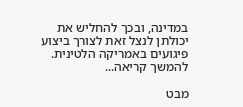במדינה, ובכך להחליש את יכולתן לנצל זאת לצורך ביצוע פיגועים באמריקה הלטינית.
להמשך קריאה...

מבט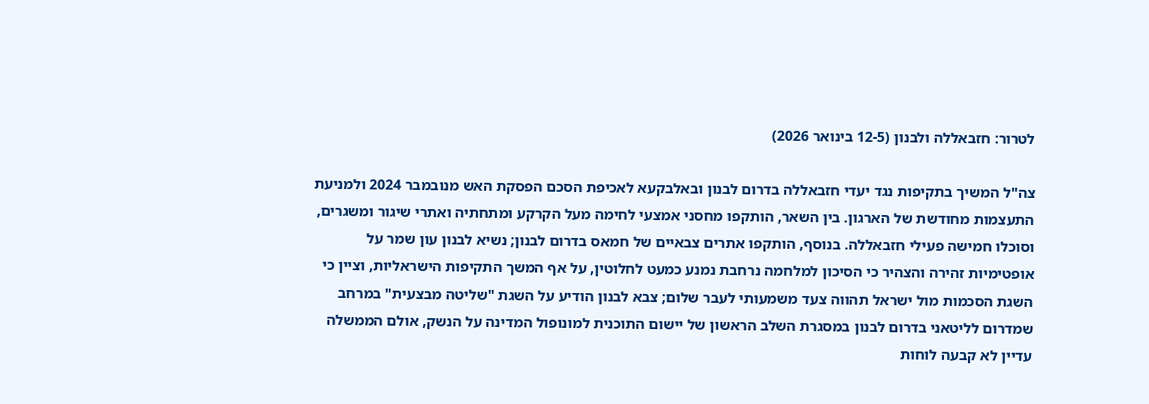לטרור: חזבאללה ולבנון (12-5 בינואר 2026)

צה"ל המשיך בתקיפות נגד יעדי חזבאללה בדרום לבנון ובאלבקעא לאכיפת הסכם הפסקת האש מנובמבר 2024 ולמניעת התעצמות מחודשת של הארגון. בין השאר, הותקפו מחסני אמצעי לחימה מעל הקרקע ומתחתיה ואתרי שיגור ומשגרים, וסוכלו חמישה פעילי חזבאללה. בנוסף, הותקפו אתרים צבאיים של חמאס בדרום לבנון; נשיא לבנון עון שמר על אופטימיות זהירה והצהיר כי הסיכון למלחמה נרחבת נמנע כמעט לחלוטין, על אף המשך התקיפות הישראליות, וציין כי השגת הסכמות מול ישראל תהווה צעד משמעותי לעבר שלום; צבא לבנון הודיע על השגת "שליטה מבצעית" במרחב שמדרום לליטאני בדרום לבנון במסגרת השלב הראשון של יישום התוכנית למונופול המדינה על הנשק, אולם הממשלה עדיין לא קבעה לוחות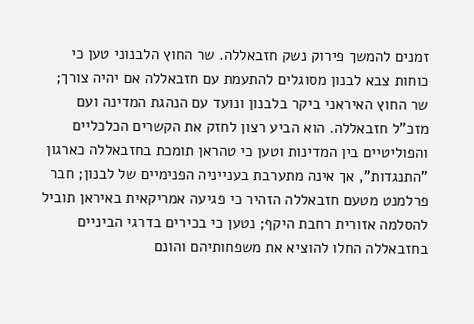זמנים להמשך פירוק נשק חזבאללה. שר החוץ הלבנוני טען כי כוחות צבא לבנון מסוגלים להתעמת עם חזבאללה אם יהיה צורך; שר החוץ האיראני ביקר בלבנון ונועד עם הנהגת המדינה ועם מזכ"ל חזבאללה. הוא הביע רצון לחזק את הקשרים הכלכליים והפוליטיים בין המדינות וטען כי טהראן תומכת בחזבאללה כארגון "התנגדות", אך אינה מתערבת בענייניה הפנימיים של לבנון; חבר פרלמנט מטעם חזבאללה הזהיר כי פגיעה אמריקאית באיראן תוביל להסלמה אזורית רחבת היקף; נטען כי בכירים בדרגי הביניים בחזבאללה החלו להוציא את משפחותיהם והונם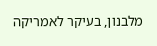מלבנון, בעיקר לאמריקה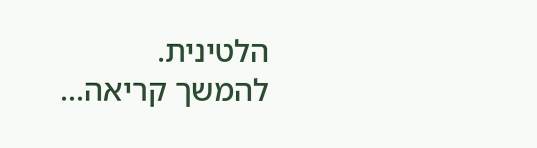הלטינית.
להמשך קריאה...